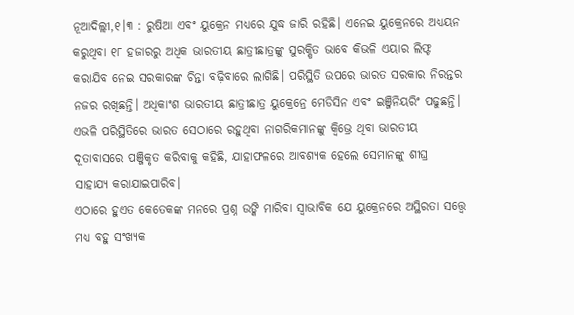ନୂଆଦିଲ୍ଲୀ,୧।୩ : ରୁଷିଆ ଏବଂ ୟୁକ୍ରେନ ମଧ୍ୟରେ ଯୁଦ୍ଧ ଜାରି ରହିଛି। ଏନେଇ ୟୁକ୍ରେନରେ ଅଧ୍ୟୟନ କରୁଥିବା ୧୮ ହଜାରରୁ ଅଧିକ ଭାରତୀୟ ଛାତ୍ରୀଛାତ୍ରଙ୍କୁ ସୁରକ୍ଷିତ ଭାବେ କିଭଳି ଏୟାର ଲିଫ୍ଟ କରାଯିବ ନେଇ ସରକାରଙ୍କ ଚିନ୍ତା ବଢ଼ିବାରେ ଲାଗିଛି। ପରିସ୍ଥିତି ଉପରେ ଭାରତ ସରକାର ନିରନ୍ତର ନଜର ରଖିଛନ୍ତି। ଅଧିକାଂଶ ଭାରତୀୟ ଛାତ୍ରୀଛାତ୍ର ୟୁକ୍ରେନ୍ରେ ମେଡିସିନ ଏବଂ ଇଞ୍ଜିନିୟରିଂ ପଢୁଛନ୍ତି। ଏଭଳି ପରିସ୍ଥିତିରେ ଭାରତ ସେଠାରେ ରହୁଥିବା ନାଗରିକମାନଙ୍କୁ କ୍ୱିଭ୍ରେ ଥିବା ଭାରତୀୟ ଦୂତାବାସରେ ପଞ୍ଜିକୃତ କରିବାକୁ କହିଛି, ଯାହାଫଳରେ ଆବଶ୍ୟକ ହେଲେ ସେମାନଙ୍କୁ ଶୀଘ୍ର ସାହାଯ୍ୟ କରାଯାଇପାରିବ।
ଏଠାରେ ହୁଏତ କେତେକଙ୍କ ମନରେ ପ୍ରଶ୍ନ ଉଙ୍କି ମାରିବା ସ୍ବାଭାବିକ ଯେ ୟୁକ୍ରେନରେ ଅସ୍ଥିରତା ସତ୍ତ୍ୱେ ମଧ୍ୟ ବହୁ ସଂଖ୍ୟକ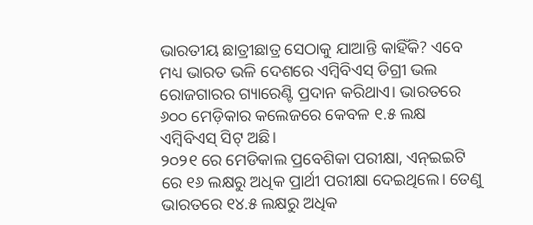ଭାରତୀୟ ଛାତ୍ରୀଛାତ୍ର ସେଠାକୁ ଯାଆନ୍ତି କାହିଁକି? ଏବେ ମଧ୍ୟ ଭାରତ ଭଳି ଦେଶରେ ଏମ୍ବିବିଏସ୍ ଡିଗ୍ରୀ ଭଲ ରୋଜଗାରର ଗ୍ୟାରେଣ୍ଟି ପ୍ରଦାନ କରିଥାଏ। ଭାରତରେ ୬୦୦ ମେଡ଼ିକାର କଲେଜରେ କେବଳ ୧.୫ ଲକ୍ଷ ଏମ୍ବିବିଏସ୍ ସିଟ୍ ଅଛି।
୨୦୨୧ ରେ ମେଡିକାଲ ପ୍ରବେଶିକା ପରୀକ୍ଷା, ଏନ୍ଇଇଟି ରେ ୧୬ ଲକ୍ଷରୁ ଅଧିକ ପ୍ରାର୍ଥୀ ପରୀକ୍ଷା ଦେଇଥିଲେ। ତେଣୁ ଭାରତରେ ୧୪.୫ ଲକ୍ଷରୁ ଅଧିକ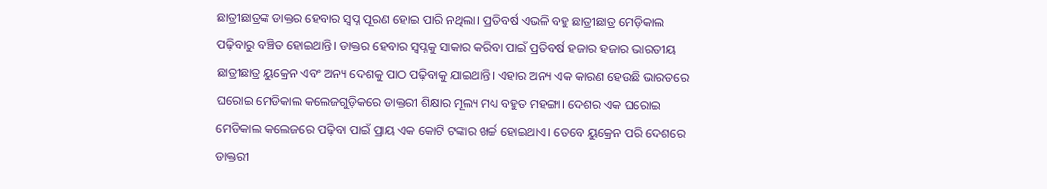ଛାତ୍ରୀଛାତ୍ରଙ୍କ ଡାକ୍ତର ହେବାର ସ୍ବପ୍ନ ପୂରଣ ହୋଇ ପାରି ନଥିଲା। ପ୍ରତିବର୍ଷ ଏଭଳି ବହୁ ଛାତ୍ରୀଛାତ୍ର ମେଡ଼ିକାଲ ପଢ଼ିବାରୁ ବଞ୍ଚିତ ହୋଇଥାନ୍ତି। ଡାକ୍ତର ହେବାର ସ୍ବପ୍ନକୁ ସାକାର କରିବା ପାଇଁ ପ୍ରତିବର୍ଷ ହଜାର ହଜାର ଭାରତୀୟ ଛାତ୍ରୀଛାତ୍ର ୟୁକ୍ରେନ ଏବଂ ଅନ୍ୟ ଦେଶକୁ ପାଠ ପଢ଼ିବାକୁ ଯାଇଥାନ୍ତି। ଏହାର ଅନ୍ୟ ଏକ କାରଣ ହେଉଛି ଭାରତରେ ଘରୋଇ ମେଡିକାଲ କଲେଜଗୁଡ଼ିକରେ ଡାକ୍ତରୀ ଶିକ୍ଷାର ମୂଲ୍ୟ ମଧ୍ୟ ବହୁତ ମହଙ୍ଗା। ଦେଶର ଏକ ଘରୋଇ ମେଡିକାଲ କଲେଜରେ ପଢ଼ିବା ପାଇଁ ପ୍ରାୟ ଏକ କୋଟି ଟଙ୍କାର ଖର୍ଚ୍ଚ ହୋଇଥାଏ। ତେବେ ୟୁକ୍ରେନ ପରି ଦେଶରେ ଡାକ୍ତରୀ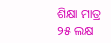ଶିକ୍ଷା ମାତ୍ର ୨୫ ଲକ୍ଷ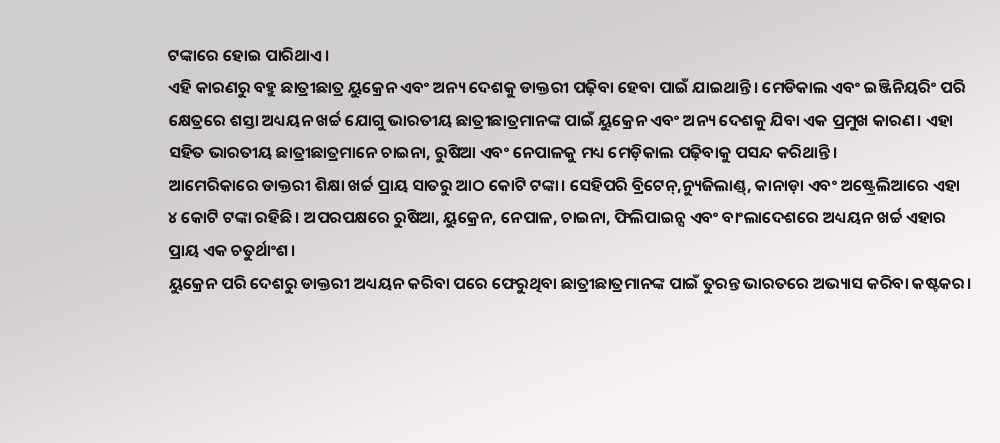ଟଙ୍କାରେ ହୋଇ ପାରିଥାଏ।
ଏହି କାରଣରୁ ବହୁ ଛାତ୍ରୀଛାତ୍ର ୟୁକ୍ରେନ ଏବଂ ଅନ୍ୟ ଦେଶକୁ ଡାକ୍ତରୀ ପଢ଼ିବା ହେବା ପାଇଁ ଯାଇଥାନ୍ତି। ମେଡିକାଲ ଏବଂ ଇଞ୍ଜିନିୟରିଂ ପରି କ୍ଷେତ୍ରରେ ଶସ୍ତା ଅଧ୍ୟୟନ ଖର୍ଚ୍ଚ ଯୋଗୁ ଭାରତୀୟ ଛାତ୍ରୀଛାତ୍ରମାନଙ୍କ ପାଇଁ ୟୁକ୍ରେନ ଏବଂ ଅନ୍ୟ ଦେଶକୁ ଯିବା ଏକ ପ୍ରମୁଖ କାରଣ। ଏହା ସହିତ ଭାରତୀୟ ଛାତ୍ରୀଛାତ୍ରମାନେ ଚାଇନା, ରୁଷିଆ ଏବଂ ନେପାଳକୁ ମଧ୍ୟ ମେଡ଼ିକାଲ ପଢ଼ିବାକୁ ପସନ୍ଦ କରିଥାନ୍ତି।
ଆମେରିକାରେ ଡାକ୍ତରୀ ଶିକ୍ଷା ଖର୍ଚ୍ଚ ପ୍ରାୟ ସାତରୁ ଆଠ କୋଟି ଟଙ୍କା। ସେହିପରି ବ୍ରିଟେନ୍,ନ୍ୟୁଜିଲାଣ୍ଡ୍, କାନାଡ଼ା ଏବଂ ଅଷ୍ଟ୍ରେଲିଆରେ ଏହା ୪ କୋଟି ଟଙ୍କା ରହିଛି। ଅପରପକ୍ଷରେ ରୁଷିଆ, ୟୁକ୍ରେନ, ନେପାଳ, ଚାଇନା, ଫିଲିପାଇନ୍ସ ଏବଂ ବାଂଲାଦେଶରେ ଅଧ୍ୟୟନ ଖର୍ଚ୍ଚ ଏହାର ପ୍ରାୟ ଏକ ଚତୁର୍ଥାଂଶ।
ୟୁକ୍ରେନ ପରି ଦେଶରୁ ଡାକ୍ତରୀ ଅଧ୍ୟୟନ କରିବା ପରେ ଫେରୁଥିବା ଛାତ୍ରୀଛାତ୍ରମାନଙ୍କ ପାଇଁ ତୁରନ୍ତ ଭାରତରେ ଅଭ୍ୟାସ କରିବା କଷ୍ଟକର।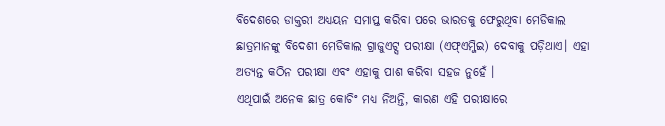ବିଦେଶରେ ଡାକ୍ତରୀ ଅଧ୍ୟୟନ ସମାପ୍ତ କରିବା ପରେ ଭାରତକୁ ଫେରୁଥିବା ମେଡିକାଲ ଛାତ୍ରମାନଙ୍କୁ ବିଦେଶୀ ମେଡିକାଲ ଗ୍ରାଜୁଏଟ୍ସ ପରୀକ୍ଷା (ଏଫ୍ଏମ୍ଜିଇ) ଦେବାକୁ ପଡ଼ିଥାଏ। ଏହା ଅତ୍ୟନ୍ତ କଠିନ ପରୀକ୍ଷା ଏବଂ ଏହାକୁ ପାଶ କରିବା ସହଜ ନୁହେଁ ।
ଏଥିପାଇଁ ଅନେକ ଛାତ୍ର କୋଚିଂ ମଧ୍ୟ ନିଅନ୍ତି, କାରଣ ଏହି ପରୀକ୍ଷାରେ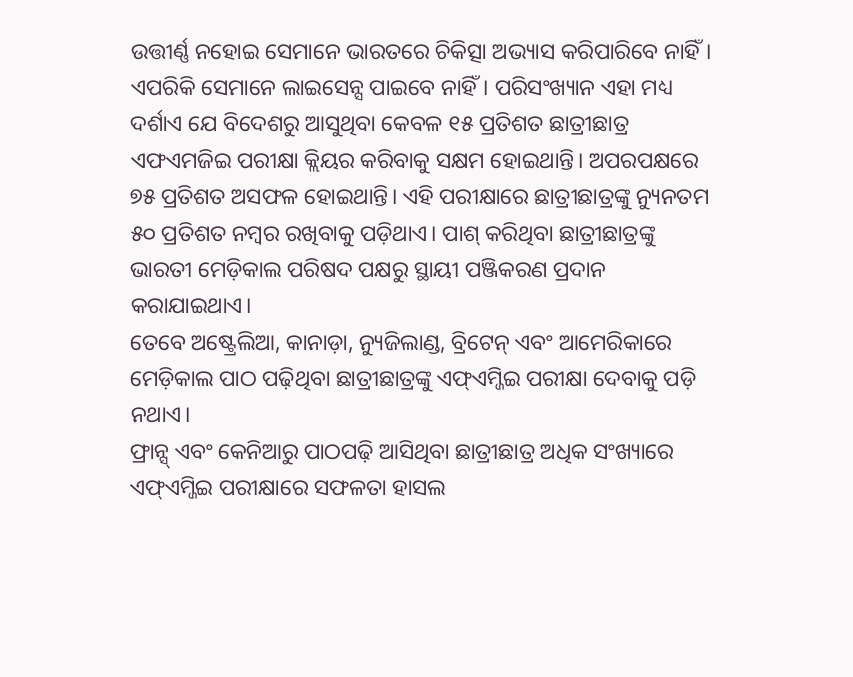ଉତ୍ତୀର୍ଣ୍ଣ ନହୋଇ ସେମାନେ ଭାରତରେ ଚିକିତ୍ସା ଅଭ୍ୟାସ କରିପାରିବେ ନାହିଁ। ଏପରିକି ସେମାନେ ଲାଇସେନ୍ସ ପାଇବେ ନାହିଁ। ପରିସଂଖ୍ୟାନ ଏହା ମଧ୍ୟ ଦର୍ଶାଏ ଯେ ବିଦେଶରୁ ଆସୁଥିବା କେବଳ ୧୫ ପ୍ରତିଶତ ଛାତ୍ରୀଛାତ୍ର ଏଫଏମଜିଇ ପରୀକ୍ଷା କ୍ଲିୟର କରିବାକୁ ସକ୍ଷମ ହୋଇଥାନ୍ତି। ଅପରପକ୍ଷରେ ୭୫ ପ୍ରତିଶତ ଅସଫଳ ହୋଇଥାନ୍ତି। ଏହି ପରୀକ୍ଷାରେ ଛାତ୍ରୀଛାତ୍ରଙ୍କୁ ନ୍ୟୁନତମ ୫୦ ପ୍ରତିଶତ ନମ୍ବର ରଖିବାକୁ ପଡ଼ିଥାଏ। ପାଶ୍ କରିଥିବା ଛାତ୍ରୀଛାତ୍ରଙ୍କୁ ଭାରତୀ ମେଡ଼ିକାଲ ପରିଷଦ ପକ୍ଷରୁ ସ୍ଥାୟୀ ପଞ୍ଜିକରଣ ପ୍ରଦାନ କରାଯାଇଥାଏ।
ତେବେ ଅଷ୍ଟ୍ରେଲିଆ, କାନାଡ଼ା, ନ୍ୟୁଜିଲାଣ୍ଡ, ବ୍ରିଟେନ୍ ଏବଂ ଆମେରିକାରେ ମେଡ଼ିକାଲ ପାଠ ପଢ଼ିଥିବା ଛାତ୍ରୀଛାତ୍ରଙ୍କୁ ଏଫ୍ଏମ୍ଜିଇ ପରୀକ୍ଷା ଦେବାକୁ ପଡ଼ି ନଥାଏ।
ଫ୍ରାନ୍ସ୍ ଏବଂ କେନିଆରୁ ପାଠପଢ଼ି ଆସିଥିବା ଛାତ୍ରୀଛାତ୍ର ଅଧିକ ସଂଖ୍ୟାରେ ଏଫ୍ଏମ୍ଜିଇ ପରୀକ୍ଷାରେ ସଫଳତା ହାସଲ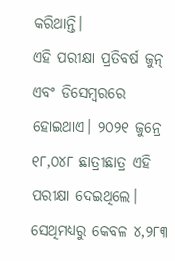କରିଥାନ୍ତି।
ଏହି ପରୀକ୍ଷା ପ୍ରତିବର୍ଷ ଜୁନ୍ ଏବଂ ଡିସେମ୍ବରରେ ହୋଇଥାଏ। ୨୦୨୧ ଜୁନ୍ରେ ୧୮,୦୪୮ ଛାତ୍ରୀଛାତ୍ର ଏହି ପରୀକ୍ଷା ଦେଇଥିଲେ। ସେଥିମଧ୍ୟରୁ କେବଳ ୪,୨୮୩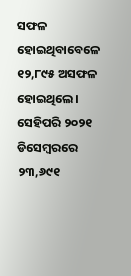ସଫଳ ହୋଇଥିବାବେଳେ ୧୨,୮୯୫ ଅସଫଳ ହୋଇଥିଲେ। ସେହିପରି ୨୦୨୧ ଡିସେମ୍ବରରେ ୨୩,୬୯୧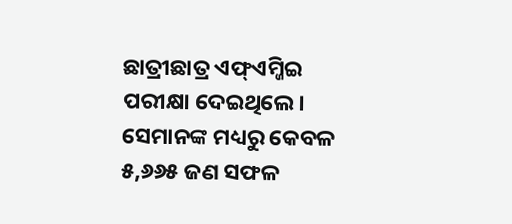ଛାତ୍ରୀଛାତ୍ର ଏଫ୍ଏମ୍ଜିଇ ପରୀକ୍ଷା ଦେଇଥିଲେ। ସେମାନଙ୍କ ମଧ୍ୟରୁ କେବଳ ୫,୬୬୫ ଜଣ ସଫଳ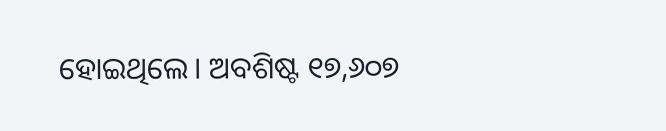ହୋଇଥିଲେ। ଅବଶିଷ୍ଟ ୧୭,୬୦୭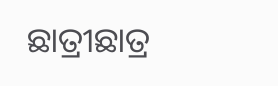ଛାତ୍ରୀଛାତ୍ର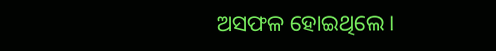ଅସଫଳ ହୋଇଥିଲେ।